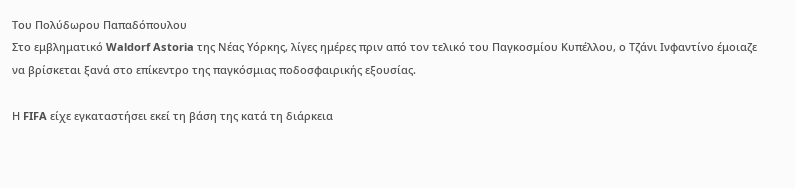Του Πολύδωρου Παπαδόπουλου
Στο εμβληματικό Waldorf Astoria της Νέας Υόρκης, λίγες ημέρες πριν από τον τελικό του Παγκοσμίου Κυπέλλου, ο Τζάνι Ινφαντίνο έμοιαζε να βρίσκεται ξανά στο επίκεντρο της παγκόσμιας ποδοσφαιρικής εξουσίας.

Η FIFA είχε εγκαταστήσει εκεί τη βάση της κατά τη διάρκεια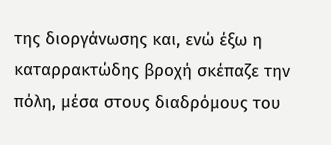της διοργάνωσης και, ενώ έξω η καταρρακτώδης βροχή σκέπαζε την πόλη, μέσα στους διαδρόμους του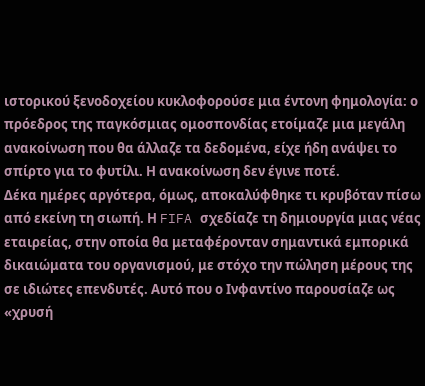ιστορικού ξενοδοχείου κυκλοφορούσε μια έντονη φημολογία: ο πρόεδρος της παγκόσμιας ομοσπονδίας ετοίμαζε μια μεγάλη ανακοίνωση που θα άλλαζε τα δεδομένα, είχε ήδη ανάψει το σπίρτο για το φυτίλι. Η ανακοίνωση δεν έγινε ποτέ.
Δέκα ημέρες αργότερα, όμως, αποκαλύφθηκε τι κρυβόταν πίσω από εκείνη τη σιωπή. Η FIFA σχεδίαζε τη δημιουργία μιας νέας εταιρείας, στην οποία θα μεταφέρονταν σημαντικά εμπορικά δικαιώματα του οργανισμού, με στόχο την πώληση μέρους της σε ιδιώτες επενδυτές. Αυτό που ο Ινφαντίνο παρουσίαζε ως «χρυσή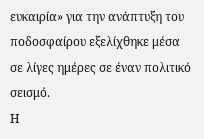ευκαιρία» για την ανάπτυξη του ποδοσφαίρου εξελίχθηκε μέσα σε λίγες ημέρες σε έναν πολιτικό σεισμό.
Η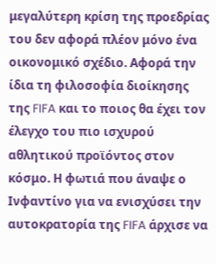μεγαλύτερη κρίση της προεδρίας του δεν αφορά πλέον μόνο ένα οικονομικό σχέδιο. Αφορά την ίδια τη φιλοσοφία διοίκησης της FIFA και το ποιος θα έχει τον έλεγχο του πιο ισχυρού αθλητικού προϊόντος στον κόσμο. Η φωτιά που άναψε ο Ινφαντίνο για να ενισχύσει την αυτοκρατορία της FIFA άρχισε να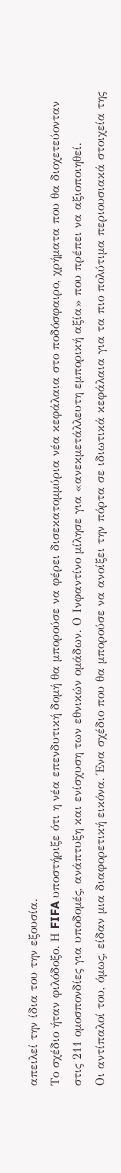απειλεί την ίδια του την εξουσία.
Το σχέδιο ήταν φιλόδοξο. Η FIFA υποστήριξε ότι η νέα επενδυτική δομή θα μπορούσε να φέρει δισεκατομμύρια νέα κεφάλαια στο ποδόσφαιρο, χρήματα που θα διοχετεύονταν στις 211 ομοσπονδίες για υποδομές, ανάπτυξη και ενίσχυση των εθνικών ομάδων. Ο Ινφαντίνο μίλησε για «ανεκμετάλλευτη εμπορική αξία» που πρέπει να αξιοποιηθεί.
Οι αντίπαλοί του, όμως, είδαν μια διαφορετική εικόνα. Ένα σχέδιο που θα μπορούσε να ανοίξει την πόρτα σε ιδιωτικά κεφάλαια για τα πιο πολύτιμα περιουσιακά στοιχεία της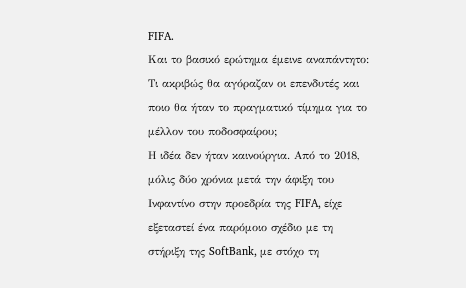FIFA.
Και το βασικό ερώτημα έμεινε αναπάντητο: Τι ακριβώς θα αγόραζαν οι επενδυτές και ποιο θα ήταν το πραγματικό τίμημα για το μέλλον του ποδοσφαίρου;
Η ιδέα δεν ήταν καινούργια. Από το 2018, μόλις δύο χρόνια μετά την άφιξη του Ινφαντίνο στην προεδρία της FIFA, είχε εξεταστεί ένα παρόμοιο σχέδιο με τη στήριξη της SoftBank, με στόχο τη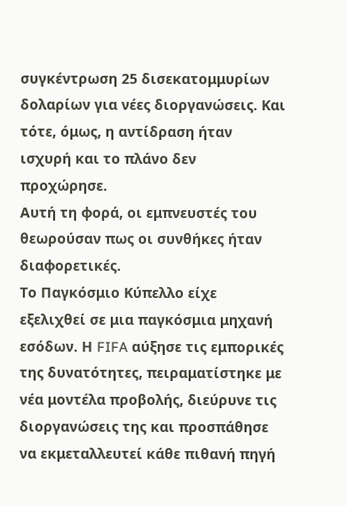συγκέντρωση 25 δισεκατομμυρίων δολαρίων για νέες διοργανώσεις. Και τότε, όμως, η αντίδραση ήταν ισχυρή και το πλάνο δεν προχώρησε.
Αυτή τη φορά, οι εμπνευστές του θεωρούσαν πως οι συνθήκες ήταν διαφορετικές.
Το Παγκόσμιο Κύπελλο είχε εξελιχθεί σε μια παγκόσμια μηχανή εσόδων. Η FIFA αύξησε τις εμπορικές της δυνατότητες, πειραματίστηκε με νέα μοντέλα προβολής, διεύρυνε τις διοργανώσεις της και προσπάθησε να εκμεταλλευτεί κάθε πιθανή πηγή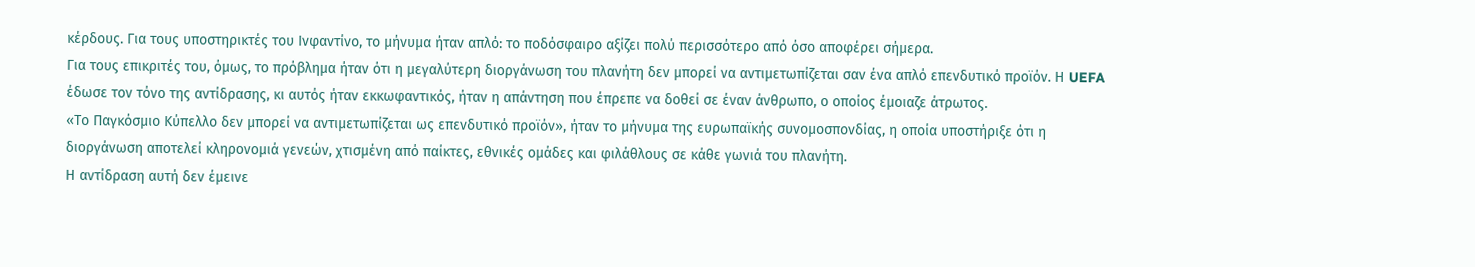κέρδους. Για τους υποστηρικτές του Ινφαντίνο, το μήνυμα ήταν απλό: το ποδόσφαιρο αξίζει πολύ περισσότερο από όσο αποφέρει σήμερα.
Για τους επικριτές του, όμως, το πρόβλημα ήταν ότι η μεγαλύτερη διοργάνωση του πλανήτη δεν μπορεί να αντιμετωπίζεται σαν ένα απλό επενδυτικό προϊόν. Η UEFA έδωσε τον τόνο της αντίδρασης, κι αυτός ήταν εκκωφαντικός, ήταν η απάντηση που έπρεπε να δοθεί σε έναν άνθρωπο, ο οποίος έμοιαζε άτρωτος.
«Το Παγκόσμιο Κύπελλο δεν μπορεί να αντιμετωπίζεται ως επενδυτικό προϊόν», ήταν το μήνυμα της ευρωπαϊκής συνομοσπονδίας, η οποία υποστήριξε ότι η διοργάνωση αποτελεί κληρονομιά γενεών, χτισμένη από παίκτες, εθνικές ομάδες και φιλάθλους σε κάθε γωνιά του πλανήτη.
Η αντίδραση αυτή δεν έμεινε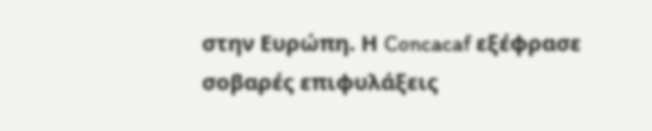στην Ευρώπη. Η Concacaf εξέφρασε σοβαρές επιφυλάξεις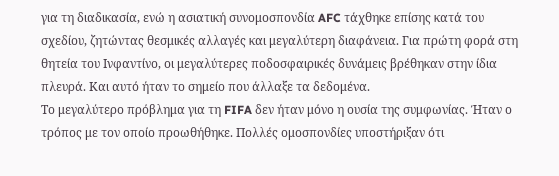για τη διαδικασία, ενώ η ασιατική συνομοσπονδία AFC τάχθηκε επίσης κατά του σχεδίου, ζητώντας θεσμικές αλλαγές και μεγαλύτερη διαφάνεια. Για πρώτη φορά στη θητεία του Ινφαντίνο, οι μεγαλύτερες ποδοσφαιρικές δυνάμεις βρέθηκαν στην ίδια πλευρά. Και αυτό ήταν το σημείο που άλλαξε τα δεδομένα.
Το μεγαλύτερο πρόβλημα για τη FIFA δεν ήταν μόνο η ουσία της συμφωνίας. Ήταν ο τρόπος με τον οποίο προωθήθηκε. Πολλές ομοσπονδίες υποστήριξαν ότι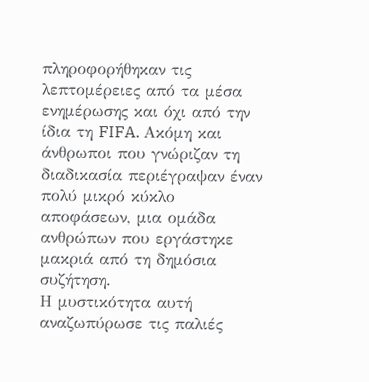πληροφορήθηκαν τις λεπτομέρειες από τα μέσα ενημέρωσης και όχι από την ίδια τη FIFA. Ακόμη και άνθρωποι που γνώριζαν τη διαδικασία περιέγραψαν έναν πολύ μικρό κύκλο αποφάσεων, μια ομάδα ανθρώπων που εργάστηκε μακριά από τη δημόσια συζήτηση.
Η μυστικότητα αυτή αναζωπύρωσε τις παλιές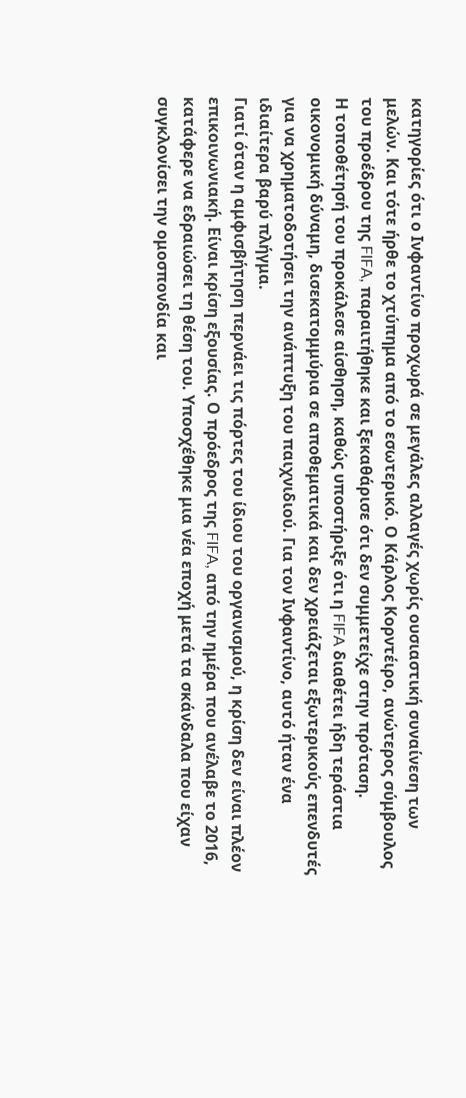κατηγορίες ότι ο Ινφαντίνο προχωρά σε μεγάλες αλλαγές χωρίς ουσιαστική συναίνεση των μελών. Και τότε ήρθε το χτύπημα από το εσωτερικό. Ο Κάρλος Κορντέιρο, ανώτερος σύμβουλος του προέδρου της FIFA, παραιτήθηκε και ξεκαθάρισε ότι δεν συμμετείχε στην πρόταση.
Η τοποθέτησή του προκάλεσε αίσθηση, καθώς υποστήριξε ότι η FIFA διαθέτει ήδη τεράστια οικονομική δύναμη, δισεκατομμύρια σε αποθεματικά και δεν χρειάζεται εξωτερικούς επενδυτές για να χρηματοδοτήσει την ανάπτυξη του παιχνιδιού. Για τον Ινφαντίνο, αυτό ήταν ένα ιδιαίτερα βαρύ πλήγμα.
Γιατί όταν η αμφισβήτηση περνάει τις πόρτες του ίδιου του οργανισμού, η κρίση δεν είναι πλέον επικοινωνιακή. Είναι κρίση εξουσίας. Ο πρόεδρος της FIFA, από την ημέρα που ανέλαβε το 2016, κατάφερε να εδραιώσει τη θέση του. Υποσχέθηκε μια νέα εποχή μετά τα σκάνδαλα που είχαν συγκλονίσει την ομοσπονδία και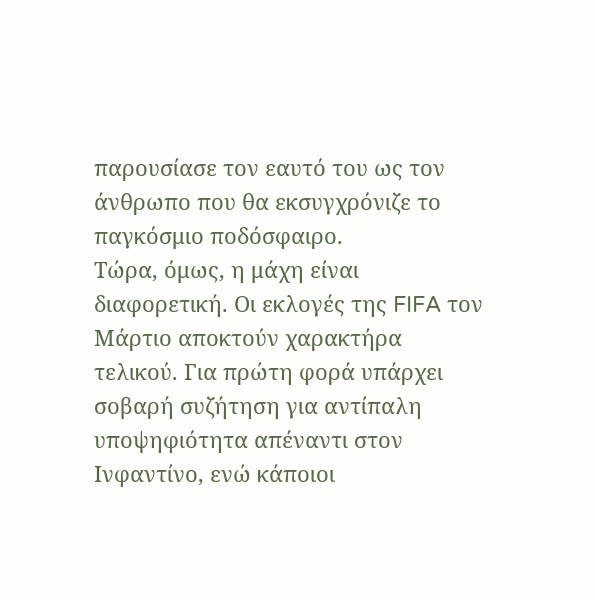παρουσίασε τον εαυτό του ως τον άνθρωπο που θα εκσυγχρόνιζε το παγκόσμιο ποδόσφαιρο.
Τώρα, όμως, η μάχη είναι διαφορετική. Οι εκλογές της FIFA τον Μάρτιο αποκτούν χαρακτήρα τελικού. Για πρώτη φορά υπάρχει σοβαρή συζήτηση για αντίπαλη υποψηφιότητα απέναντι στον Ινφαντίνο, ενώ κάποιοι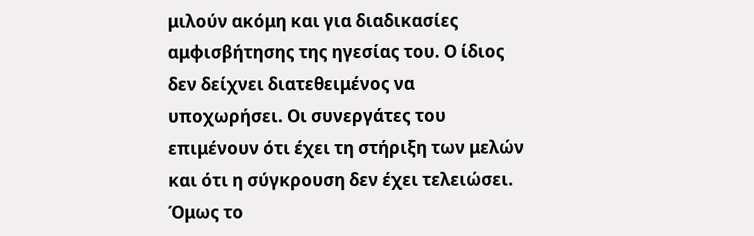μιλούν ακόμη και για διαδικασίες αμφισβήτησης της ηγεσίας του. Ο ίδιος δεν δείχνει διατεθειμένος να υποχωρήσει. Οι συνεργάτες του επιμένουν ότι έχει τη στήριξη των μελών και ότι η σύγκρουση δεν έχει τελειώσει. Όμως το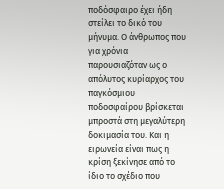ποδόσφαιρο έχει ήδη στείλει το δικό του μήνυμα. Ο άνθρωπος που για χρόνια παρουσιαζόταν ως ο απόλυτος κυρίαρχος του παγκόσμιου ποδοσφαίρου βρίσκεται μπροστά στη μεγαλύτερη δοκιμασία του. Και η ειρωνεία είναι πως η κρίση ξεκίνησε από το ίδιο το σχέδιο που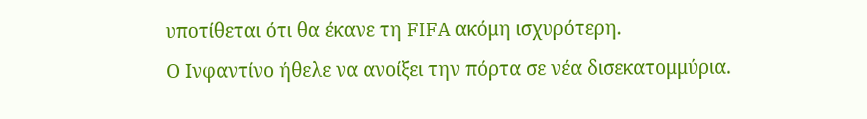υποτίθεται ότι θα έκανε τη FIFA ακόμη ισχυρότερη.
Ο Ινφαντίνο ήθελε να ανοίξει την πόρτα σε νέα δισεκατομμύρια.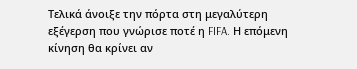Τελικά άνοιξε την πόρτα στη μεγαλύτερη εξέγερση που γνώρισε ποτέ η FIFA. Η επόμενη κίνηση θα κρίνει αν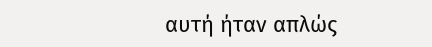αυτή ήταν απλώς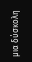μια δύσκολη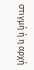στιγμή ή η αρχή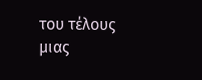του τέλους μιας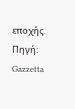εποχής.
Πηγή: Gazzetta